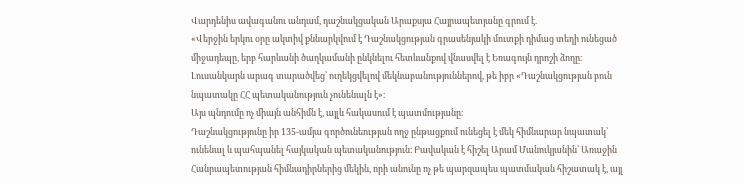Վարդենիս ավագանու անդամ, դաշնակցական Արաքսյա Հայրապետյանը գրում է.
«Վերջին երկու օրը ակտիվ քննարկվում է Դաշնակցության գրասենյակի մուտքի դիմաց տեղի ունեցած միջադեպը, երբ հարևանի ծաղկամանի ընկնելու հետևանքով վնասվել է Եռագույն դրոշի ձողը։ Լուսանկարն արագ տարածվեց՝ ուղեկցվելով մեկնաբանություններով, թե իբր «Դաշնակցության բուն նպատակը ՀՀ պետականություն չունենալն է»։
Այս պնդումը ոչ միայն անհիմն է, այլև հակասում է պատմությանը։
Դաշնակցությունը իր 135-ամյա գործունեության ողջ ընթացքում ունեցել է մեկ հիմնարար նպատակ՝ ունենալ և պահպանել հայկական պետականություն։ Բավական է հիշել Արամ Մանուկյանին՝ Առաջին Հանրապետության հիմնադիրներից մեկին, որի անունը ոչ թե պարզապես պատմական հիշատակ է, այլ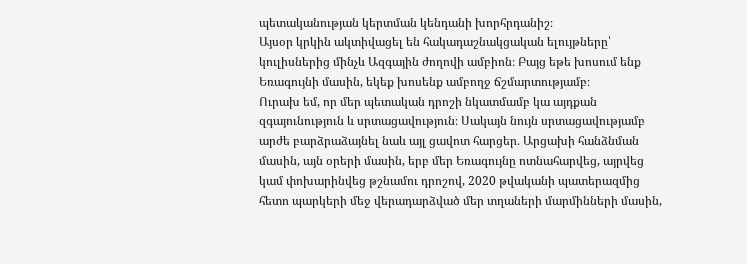պետականության կերտման կենդանի խորհրդանիշ։
Այսօր կրկին ակտիվացել են հակադաշնակցական ելույթները՝ կուլիսներից մինչև Ազգային ժողովի ամբիոն։ Բայց եթե խոսում ենք Եռագույնի մասին, եկեք խոսենք ամբողջ ճշմարտությամբ։
Ուրախ եմ, որ մեր պետական դրոշի նկատմամբ կա այդքան զգայունություն և սրտացավություն։ Սակայն նույն սրտացավությամբ արժե բարձրաձայնել նաև այլ ցավոտ հարցեր․ Արցախի հանձնման մասին, այն օրերի մասին, երբ մեր Եռագույնը ոտնահարվեց, այրվեց կամ փոխարինվեց թշնամու դրոշով, 2020 թվականի պատերազմից հետո պարկերի մեջ վերադարձված մեր տղաների մարմինների մասին,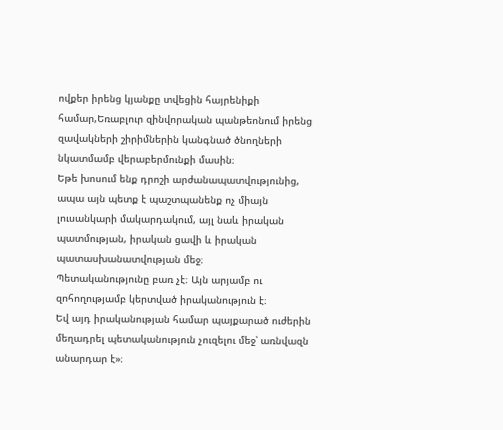ովքեր իրենց կյանքը տվեցին հայրենիքի համար,Եռաբլուր զինվորական պանթեոնում իրենց զավակների շիրիմներին կանգնած ծնողների նկատմամբ վերաբերմունքի մասին։
Եթե խոսում ենք դրոշի արժանապատվությունից, ապա այն պետք է պաշտպանենք ոչ միայն լուսանկարի մակարդակում, այլ նաև իրական պատմության, իրական ցավի և իրական պատասխանատվության մեջ։
Պետականությունը բառ չէ։ Այն արյամբ ու զոհողությամբ կերտված իրականություն է։
Եվ այդ իրականության համար պայքարած ուժերին մեղադրել պետականություն չուզելու մեջ՝ առնվազն անարդար է»։